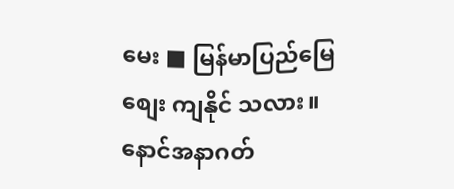မေး ■ မြန်မာပြည်မြေစျေး ကျနိုင် သလား။ နောင်အနာဂတ်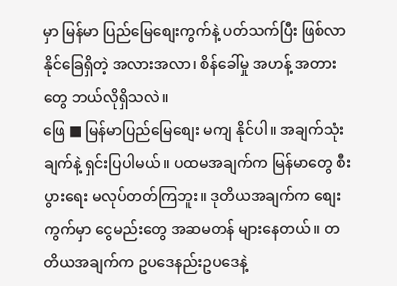မှာ မြန်မာ ပြည်မြေစျေးကွက်နဲ့ ပတ်သက်ပြီး ဖြစ်လာနိုင်ခြေရှိတဲ့ အလားအလာ၊ စိန်ခေါ်မှု အဟန့် အတားတွေ ဘယ်လိုရှိသလဲ။
ဖြေ ■ မြန်မာပြည်မြေစျေး မကျ နိုင်ပါ။ အချက်သုံးချက်နဲ့ ရှင်းပြပါမယ်။ ပထမအချက်က မြန်မာတွေ စီးပွားရေး မလုပ်တတ်ကြဘူး။ ဒုတိယအချက်က စျေးကွက်မှာ ငွေမည်းတွေ အဆမတန် များနေတယ်။ တတိယအချက်က ဥပဒေနည်းဥပဒေနဲ့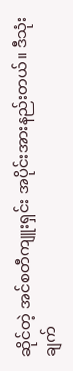ဆိုင်တဲ့ အင်စတီကျူးရှင်း အပိုင်းအားနည်းတယ်။ ဒီသုံးချက်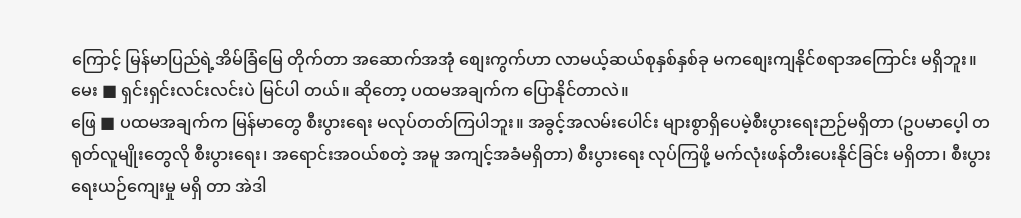ကြောင့် မြန်မာပြည်ရဲ့အိမ်ခြံမြေ တိုက်တာ အဆောက်အအုံ စျေးကွက်ဟာ လာမယ့်ဆယ်စုနှစ်နှစ်ခု မကစျေးကျနိုင်စရာအကြောင်း မရှိဘူး။
မေး ■ ရှင်းရှင်းလင်းလင်းပဲ မြင်ပါ တယ်။ ဆိုတော့ ပထမအချက်က ပြောနိုင်တာလဲ။
ဖြေ ■ ပထမအချက်က မြန်မာတွေ စီးပွားရေး မလုပ်တတ်ကြပါဘူး။ အခွင့်အလမ်းပေါင်း များစွာရှိပေမဲ့စီးပွားရေးဉာဉ်မရှိတာ (ဥပမာပေ့ါ တရုတ်လူမျိုးတွေလို စီးပွားရေး၊ အရောင်းအဝယ်စတဲ့ အမူ အကျင့်အခံမရှိတာ) စီးပွားရေး လုပ်ကြဖို့ မက်လုံးဖန်တီးပေးနိုင်ခြင်း မရှိတာ၊ စီးပွားရေးယဉ်ကျေးမှု မရှိ တာ အဲဒါ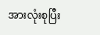အားလုံးစုပြီး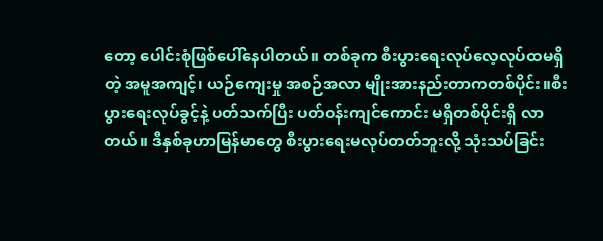တော့ ပေါင်းစုံဖြစ်ပေါ်နေပါတယ်။ တစ်ခုက စီးပွားရေးလုပ်လေ့လုပ်ထမရှိတဲ့ အမူအကျင့်၊ ယဉ်ကျေးမှု အစဉ်အလာ မျိုးအားနည်းတာကတစ်ပိုင်း။စီးပွားရေးလုပ်ခွင့်နဲ့ ပတ်သက်ပြီး ပတ်ဝန်းကျင်ကောင်း မရှိတစ်ပိုင်းရှိ လာတယ်။ ဒီနှစ်ခုဟာမြန်မာတွေ စီးပွားရေးမလုပ်တတ်ဘူးလို့ သုံးသပ်ခြင်း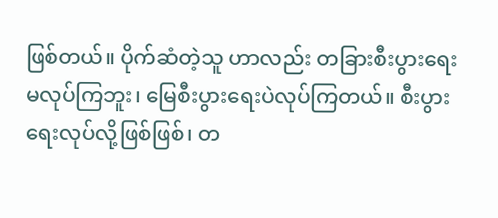ဖြစ်တယ်။ ပိုက်ဆံတဲ့သူ ဟာလည်း တခြားစီးပွားရေး မလုပ်ကြဘူး၊ မြေစီးပွားရေးပဲလုပ်ကြတယ်။ စီးပွားရေးလုပ်လို့ဖြစ်ဖြစ်၊ တ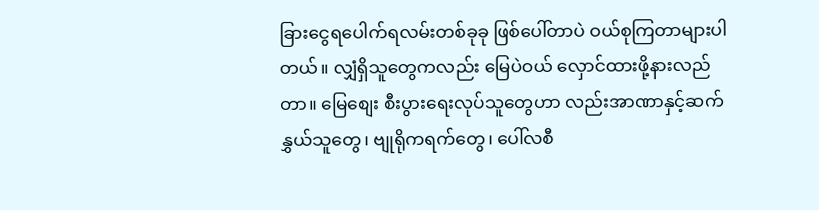ခြားငွေရပေါက်ရလမ်းတစ်ခုခု ဖြစ်ပေါ်တာပဲ ဝယ်စုကြတာများပါတယ်။ လျှံရှိသူတွေကလည်း မြေပဲဝယ် လှောင်ထားဖို့နားလည်တာ။ မြေစျေး စီးပွားရေးလုပ်သူတွေဟာ လည်းအာဏာနှင့်ဆက်နွှယ်သူတွေ၊ ဗျုရိုကရက်တွေ၊ ပေါ်လစီ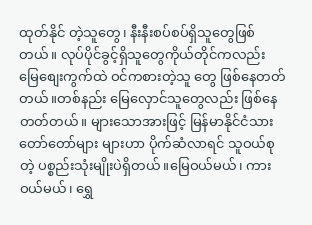ထုတ်နိုင် တဲ့သူတွေ၊ နီးနီးစပ်စပ်ရှိသူတွေဖြစ်တယ်။ လုပ်ပိုင်ခွင့်ရှိသူတွေကိုယ်တိုင်ကလည်း မြေစျေးကွက်ထဲ ဝင်ကစားတဲ့သူ တွေ ဖြစ်နေတတ်တယ်။တစ်နည်း မြေလှောင်သူတွေလည်း ဖြစ်နေ တတ်တယ်။ များသောအားဖြင့် မြန်မာနိုင်ငံသား တော်တော်များ များဟာ ပိုက်ဆံလာရင် သူဝယ်စုတဲ့ ပစ္စည်းသုံးမျိုးပဲရှိတယ်။မြေဝယ်မယ်၊ ကားဝယ်မယ်၊ ရွှေ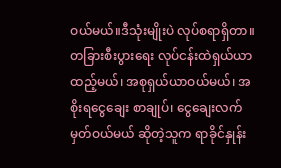ဝယ်မယ်။ဒီသုံးမျိုးပဲ လုပ်စရာရှိတာ။ တခြားစီးပွားရေး လုပ်ငန်းထဲရှယ်ယာထည့်မယ်၊ အစုရှယ်ယာဝယ်မယ်၊ အစိုးရငွေချေး စာချုပ်၊ ငွေချေးလက်မှတ်ဝယ်မယ် ဆိုတဲ့သူက ရာခိုင်နှုန်း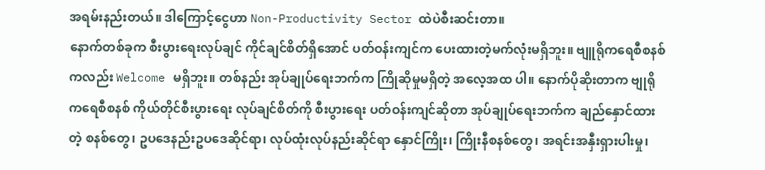အရမ်းနည်းတယ်။ ဒါကြောင့်ငွေဟာ Non-Productivity Sector ထဲပဲစီးဆင်းတာ။
နောက်တစ်ခုက စီးပွားရေးလုပ်ချင် ကိုင်ချင်စိတ်ရှိအောင် ပတ်ဝန်းကျင်က ပေးထားတဲ့မက်လုံးမရှိဘူး။ ဗျူရိုကရေစီစနစ်ကလည်း Welcome မရှိဘူး။ တစ်နည်း အုပ်ချုပ်ရေးဘက်က ကြိုဆိုမှုမရှိတဲ့ အလေ့အထ ပါ။ နောက်ပိုဆိုးတာက ဗျုရိုကရေစီစနစ် ကိုယ်တိုင်စီးပွားရေး လုပ်ချင်စိတ်ကို စီးပွားရေး ပတ်ဝန်းကျင်ဆိုတာ အုပ်ချုပ်ရေးဘက်က ချည်နှောင်ထားတဲ့ စနစ်တွေ၊ ဥပဒေနည်းဥပဒေဆိုင်ရာ၊ လုပ်ထုံးလုပ်နည်းဆိုင်ရာ နှောင်ကြိုး၊ ကြိုးနီစနစ်တွေ၊ အရင်းအနှီးရှားပါးမှု၊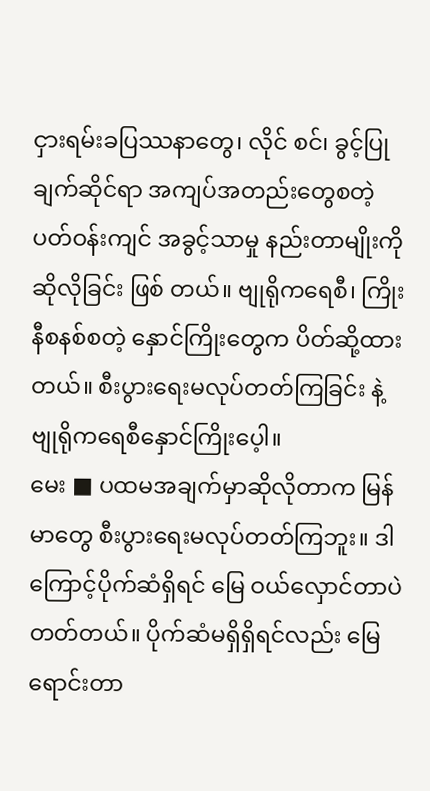ငှားရမ်းခပြဿနာတွေ၊ လိုင် စင်၊ ခွင့်ပြုချက်ဆိုင်ရာ အကျပ်အတည်းတွေစတဲ့ ပတ်ဝန်းကျင် အခွင့်သာမှု နည်းတာမျိုးကို ဆိုလိုခြင်း ဖြစ် တယ်။ ဗျုရိုကရေစီ၊ ကြိုးနီစနစ်စတဲ့ နှောင်ကြိုးတွေက ပိတ်ဆို့ထားတယ်။ စီးပွားရေးမလုပ်တတ်ကြခြင်း နဲ့ ဗျုရိုကရေစီနှောင်ကြိုးပေ့ါ။
မေး ■ ပထမအချက်မှာဆိုလိုတာက မြန်မာတွေ စီးပွားရေးမလုပ်တတ်ကြဘူး။ ဒါကြောင့်ပိုက်ဆံရှိရင် မြေ ဝယ်လှောင်တာပဲ တတ်တယ်။ ပိုက်ဆံမရှိရှိရင်လည်း မြေရောင်းတာ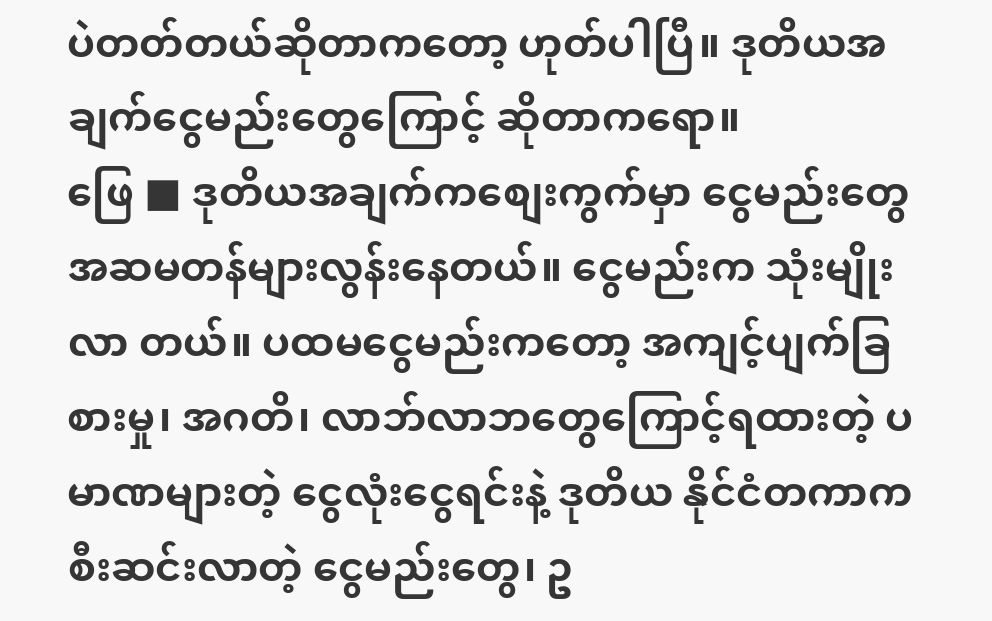ပဲတတ်တယ်ဆိုတာကတော့ ဟုတ်ပါပြီ။ ဒုတိယအချက်ငွေမည်းတွေကြောင့် ဆိုတာကရော။
ဖြေ ■ ဒုတိယအချက်ကစျေးကွက်မှာ ငွေမည်းတွေ အဆမတန်များလွန်းနေတယ်။ ငွေမည်းက သုံးမျိုးလာ တယ်။ ပထမငွေမည်းကတော့ အကျင့်ပျက်ခြစားမှု၊ အဂတိ၊ လာဘ်လာဘတွေကြောင့်ရထားတဲ့ ပမာဏများတဲ့ ငွေလုံးငွေရင်းနဲ့ ဒုတိယ နိုင်ငံတကာက စီးဆင်းလာတဲ့ ငွေမည်းတွေ၊ ဥ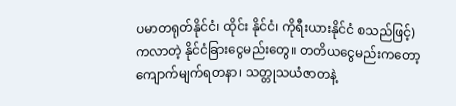ပမာတရုတ်နိုင်ငံ၊ ထိုင်း နိုင်ငံ၊ ကိုရီးယားနိုင်ငံ စသည်ဖြင့်)ကလာတဲ့ နိုင်ငံခြားငွေမည်းတွေ။ တတိယငွေမည်းကတော့ ကျောက်မျက်ရတနာ၊ သတ္တုသယံဇာတနဲ့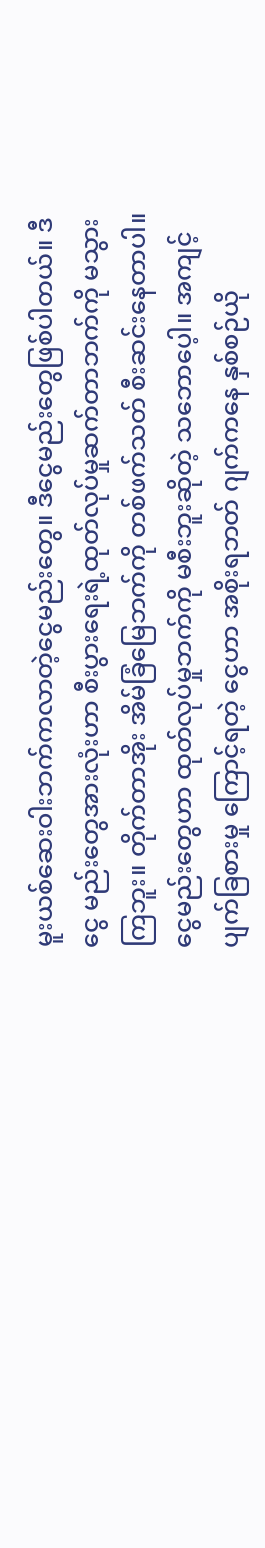မူးယစ်ဆေးဝါးဘက်ကလာတဲ့ငွေမည်းတွေ။ ဒီငွေမည်းတွေဖြစ်ပါတယ်။ ဒီငွေ မည်းတွေအားလုံးဟာ စီးပွားရေးရဲ့ထုတ်လုပ်မှုဆက်တာဘက်ကို မသွားကြဘူး။ တိုက်တာအိုး အိမ်ခြံမြေဘက်ကို တစ်ဖက်သတ် စီးဆင်းနေတာပါ။ ငွေမည်းတွေဟာ ထုတ်လုပ်မှုဘက်ကို မစီးဘူးဆိုတဲ့ သဘောပေ့ါ။ အကျင့်ပျက်ခြစားမှု ကြောင့်ရတဲ့ ငွေဟာ အစိုးရဘတ် ဂျက်ကနေ နှစ်စဉ်ယို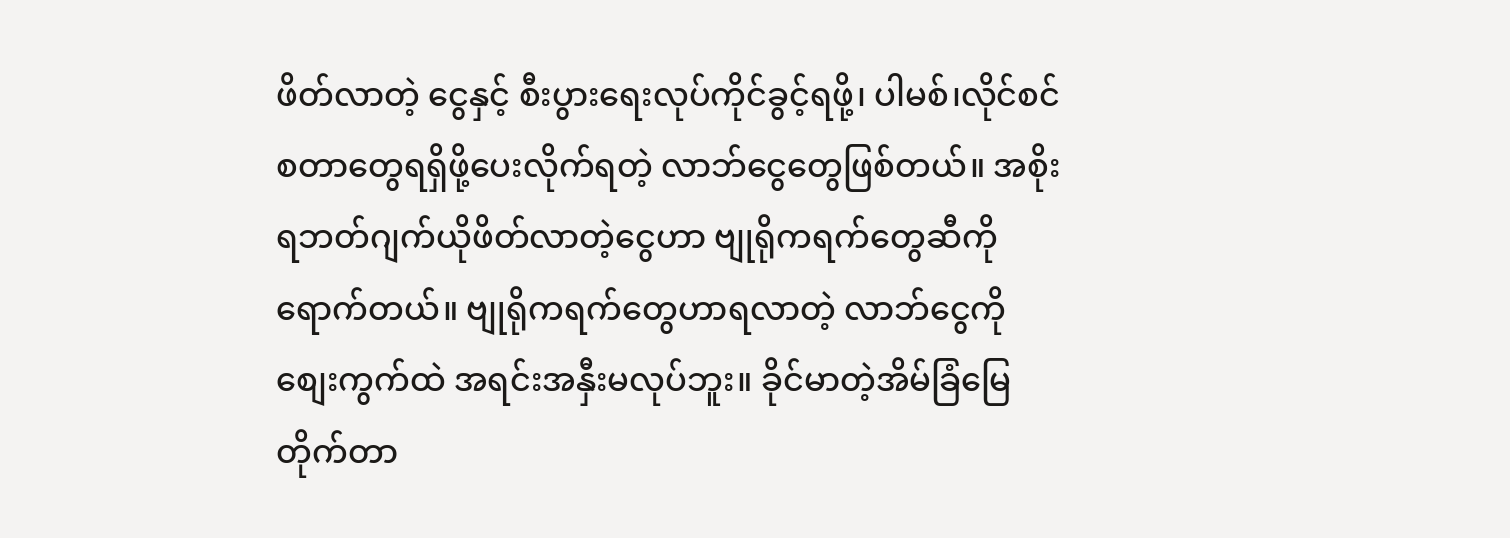ဖိတ်လာတဲ့ ငွေနှင့် စီးပွားရေးလုပ်ကိုင်ခွင့်ရဖို့၊ ပါမစ်၊လိုင်စင်စတာတွေရရှိဖို့ပေးလိုက်ရတဲ့ လာဘ်ငွေတွေဖြစ်တယ်။ အစိုးရဘတ်ဂျက်ယိုဖိတ်လာတဲ့ငွေဟာ ဗျုရိုကရက်တွေဆီကို ရောက်တယ်။ ဗျုရိုကရက်တွေဟာရလာတဲ့ လာဘ်ငွေကို စျေးကွက်ထဲ အရင်းအနှီးမလုပ်ဘူး။ ခိုင်မာတဲ့အိမ်ခြံမြေ တိုက်တာ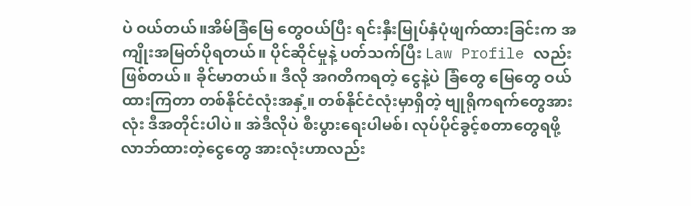ပဲ ဝယ်တယ်။အိမ်ခြံမြေ တွေဝယ်ပြီး ရင်းနှီးမြုပ်နှံပုံဖျက်ထားခြင်းက အကျိုးအမြတ်ပိုရတယ်။ ပိုင်ဆိုင်မှုနဲ့ ပတ်သက်ပြီး Law Profile လည်း ဖြစ်တယ်။ ခိုင်မာတယ်။ ဒီလို အဂတိကရတဲ့ ငွေနဲ့ပဲ ခြံတွေ မြေတွေ ဝယ်ထားကြတာ တစ်နိုင်ငံလုံးအနှံ့။ တစ်နိုင်ငံလုံးမှာရှိတဲ့ ဗျုရိုကရက်တွေအားလုံး ဒီအတိုင်းပါပဲ။ အဲဒီလိုပဲ စီးပွားရေးပါမစ်၊ လုပ်ပိုင်ခွင့်စတာတွေရဖို့ လာဘ်ထားတဲ့ငွေတွေ အားလုံးဟာလည်း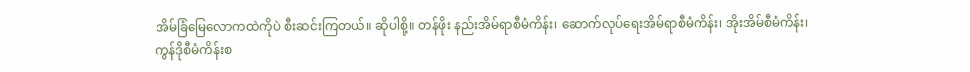အိမ်ခြံမြေလောကထဲကိုပဲ စီးဆင်းကြတယ်။ ဆိုပါစို့။ တန်ဖိုး နည်းအိမ်ရာစီမံကိန်း၊ ဆောက်လုပ်ရေးအိမ်ရာစီမံကိန်း၊ အိုးအိမ်စီမံကိန်း၊ ကွန်ဒိုစီမံကိန်းစ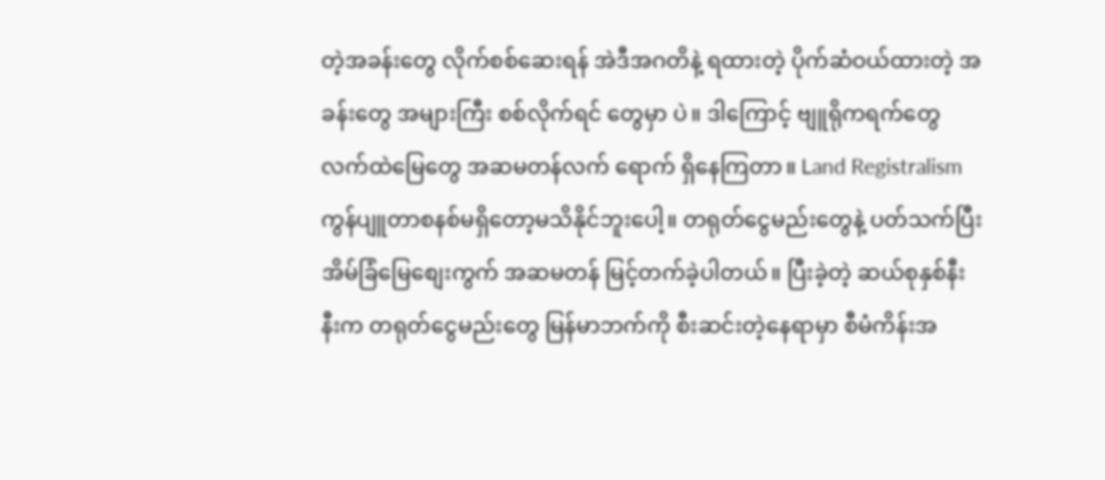တဲ့အခန်းတွေ လိုက်စစ်ဆေးရန် အဲဒီအဂတိနဲ့ ရထားတဲ့ ပိုက်ဆံဝယ်ထားတဲ့ အခန်းတွေ အများကြီး စစ်လိုက်ရင် တွေမှာ ပဲ။ ဒါကြောင့် ဗျူရိုကရက်တွေ လက်ထဲမြေတွေ အဆမတန်လက် ရောက် ရှိနေကြတာ။ Land Registralism ကွန်ပျူတာစနစ်မရှိတော့မသိနိုင်ဘူးပေါ့။ တရုတ်ငွေမည်းတွေနဲ့ ပတ်သက်ပြီး အိမ်ခြံမြေစျေးကွက် အဆမတန် မြင့်တက်ခဲ့ပါတယ်။ ပြီးခဲ့တဲ့ ဆယ်စုနှစ်နီးနီးက တရုတ်ငွေမည်းတွေ မြန်မာဘက်ကို စီးဆင်းတဲ့နေရာမှာ စီမံကိန်းအ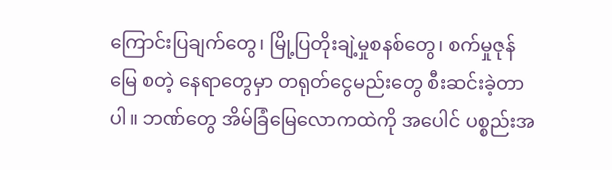ကြောင်းပြချက်တွေ၊ မြို့ပြတိုးချဲ့မှုစနစ်တွေ၊ စက်မှုဇုန်မြေ စတဲ့ နေရာတွေမှာ တရုတ်ငွေမည်းတွေ စီးဆင်းခဲ့တာပါ။ ဘဏ်တွေ အိမ်ခြံမြေလောကထဲကို အပေါင် ပစ္စည်းအ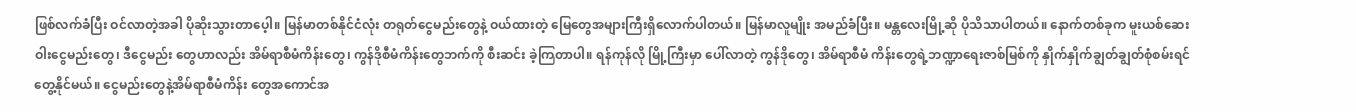ဖြစ်လက်ခံပြီး ဝင်လာတဲ့အခါ ပိုဆိုးသွားတာပေ့ါ။ မြန်မာတစ်နိုင်ငံလုံး တရုတ်ငွေမည်းတွေနဲ့ ဝယ်ထားတဲ့ မြေတွေအများကြီးရှိလောက်ပါတယ်။ မြန်မာလူမျိုး အမည်ခံပြီး။ မန္တလေးမြို့ဆို ပိုသိသာပါတယ်။ နောက်တစ်ခုက မူးယစ်ဆေးဝါးငွေမည်းတွေ၊ ဒီငွေမည်း တွေဟာလည်း အိမ်ရာစီမံကိန်းတွေ၊ ကွန်ဒိုစီမံကိန်းတွေဘက်ကို စီးဆင်း ခဲ့ကြတာပါ။ ရန်ကုန်လို မြို့ကြီးမှာ ပေါ်လာတဲ့ ကွန်ဒိုတွေ၊ အိမ်ရာစီမံ ကိန်းတွေရဲ့ဘဏ္ဍာရေးဇာစ်မြစ်ကို နှိုက်နှိုက်ချွတ်ချွတ်စုံစမ်းရင် တွေ့နိုင်မယ်။ ငွေမည်းတွေနဲ့အိမ်ရာစီမံကိန်း တွေအကောင်အ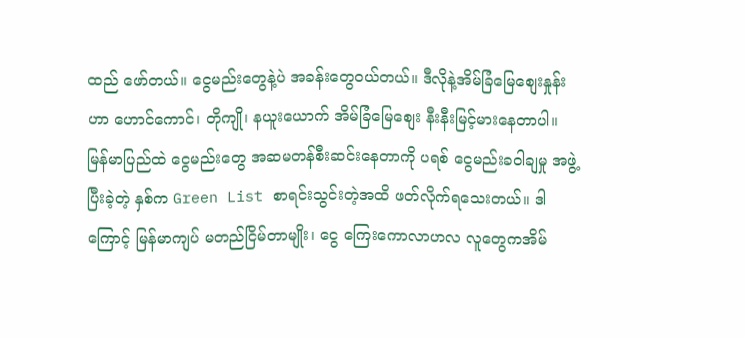ထည် ဖော်တယ်။ ငွေမည်းတွေနဲ့ပဲ အခန်းတွေဝယ်တယ်။ ဒီလိုနဲ့အိမ်ခြံမြေစျေးနှုန်းဟာ ဟောင်ကောင်၊ တိုကျို၊ နယူးယောက် အိမ်ခြံမြေစျေး နီးနီးမြင့်မားနေတာပါ။ မြန်မာပြည်ထဲ ငွေမည်းတွေ အဆမတန်စီးဆင်းနေတာကို ပရစ် ငွေမည်းခဝါချမှု အဖွဲ့ပြီးခဲ့တဲ့ နှစ်က Green List စာရင်းသွင်းတဲ့အထိ ဖတ်လိုက်ရသေးတယ်။ ဒါကြောင့် မြန်မာကျပ် မတည်ငြိမ်တာမျိုး၊ ငွေ ကြေးကောလာဟလ လူတွေကအိမ်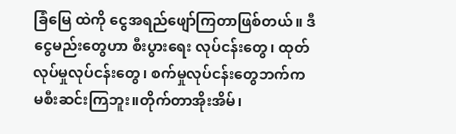ခြံမြေ ထဲကို ငွေအရည်ဖျော်ကြတာဖြစ်တယ်။ ဒီငွေမည်းတွေဟာ စီးပွားရေး လုပ်ငန်းတွေ၊ ထုတ်လုပ်မှုလုပ်ငန်းတွေ၊ စက်မှုလုပ်ငန်းတွေဘက်က
မစီးဆင်းကြဘူး။တိုက်တာအိုးအိမ်၊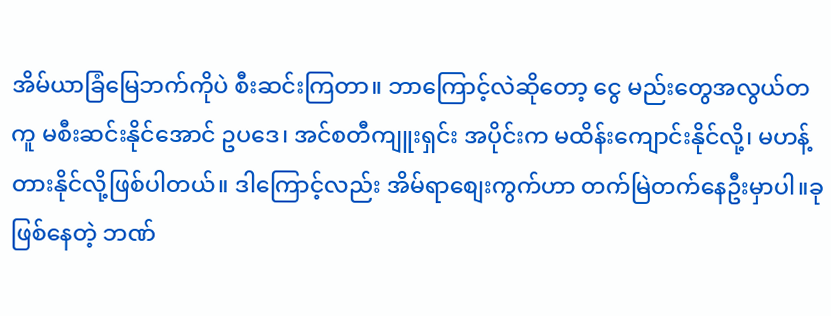အိမ်ယာခြံမြေဘက်ကိုပဲ စီးဆင်းကြတာ။ ဘာကြောင့်လဲဆိုတော့ ငွေ မည်းတွေအလွယ်တကူ မစီးဆင်းနိုင်အောင် ဥပဒေ၊ အင်စတီကျူးရှင်း အပိုင်းက မထိန်းကျောင်းနိုင်လို့၊ မဟန့်တားနိုင်လို့ဖြစ်ပါတယ်။ ဒါကြောင့်လည်း အိမ်ရာစျေးကွက်ဟာ တက်မြဲတက်နေဦးမှာပါ။ခု ဖြစ်နေတဲ့ ဘဏ်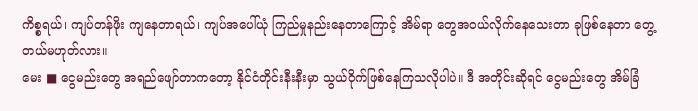ကိစ္စရယ်၊ ကျပ်တန်ဖိုး ကျနေတာရယ်၊ ကျပ်အပေါ်ယုံ ကြည်မှုနည်းနေတာကြောင့် အိမ်ရာ တွေအဝယ်လိုက်နေသေးတာ ခုဖြစ်နေတာ တွေ့တယ်မဟုတ်လား။
မေး ■ ငွေမည်းတွေ အရည်ဖျော်တာကတော့ နိုင်ငံတိုင်းနီးနီးမှာ သွယ်ဝိုက်ဖြစ်နေကြသလိုပါပဲ။ ဒီ အတိုင်းဆိုရင် ငွေမည်းတွေ အိမ်ခြံ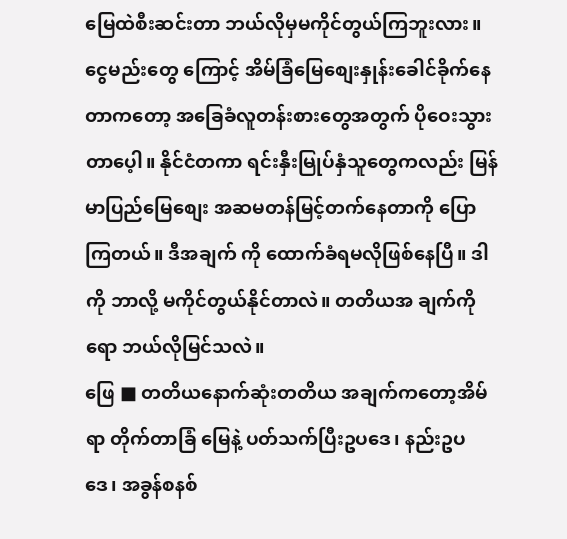မြေထဲစီးဆင်းတာ ဘယ်လိုမှမကိုင်တွယ်ကြဘူးလား။ ငွေမည်းတွေ ကြောင့် အိမ်ခြံမြေစျေးနှုန်းခေါင်ခိုက်နေတာကတော့ အခြေခံလူတန်းစားတွေအတွက် ပိုဝေးသွားတာပေ့ါ။ နိုင်ငံတကာ ရင်းနှီးမြုပ်နှံသူတွေကလည်း မြန်မာပြည်မြေစျေး အဆမတန်မြင့်တက်နေတာကို ပြောကြတယ်။ ဒီအချက် ကို ထောက်ခံရမလိုဖြစ်နေပြီ။ ဒါကို ဘာလို့ မကိုင်တွယ်နိုင်တာလဲ။ တတိယအ ချက်ကိုရော ဘယ်လိုမြင်သလဲ။
ဖြေ ■ တတိယနောက်ဆုံးတတိယ အချက်ကတော့အိမ်ရာ တိုက်တာခြံ မြေနဲ့ ပတ်သက်ပြီးဥပဒေ၊ နည်းဥပ ဒေ၊ အခွန်စနစ်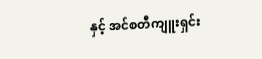နှင့် အင်စတီကျူးရှင်း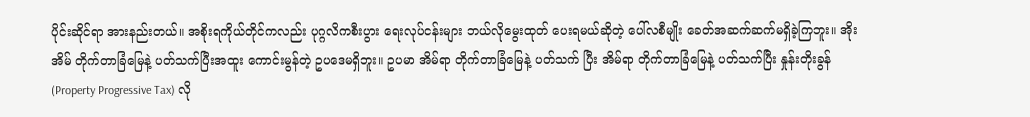ပိုင်းဆိုင်ရာ အားနည်းတယ်။ အစိုးရကိုယ်တိုင်ကလည်း ပုဂ္ဂလိကစီးပွား ရေးလုပ်ငန်းများ ဘယ်လိုမွေးထုတ် ပေးရမယ်ဆိုတဲ့ ပေါ်လစီမျိုး ခေတ်အဆက်ဆက်မရှိခဲ့ကြဘူး။ အိုးအိမ် တိုက်တာခြံမြေနဲ့ ပတ်သက်ပြီးအထူး ကောင်းမွန်တဲ့ ဥပဒေမရှိဘူး။ ဥပမာ အိမ်ရာ တိုက်တာခြံမြေနဲ့ ပတ်သက် ပြီး အိမ်ရာ တိုက်တာခြံမြေနဲ့ ပတ်သက်ပြီး နှုန်းတိုးခွန် (Property Progressive Tax) လို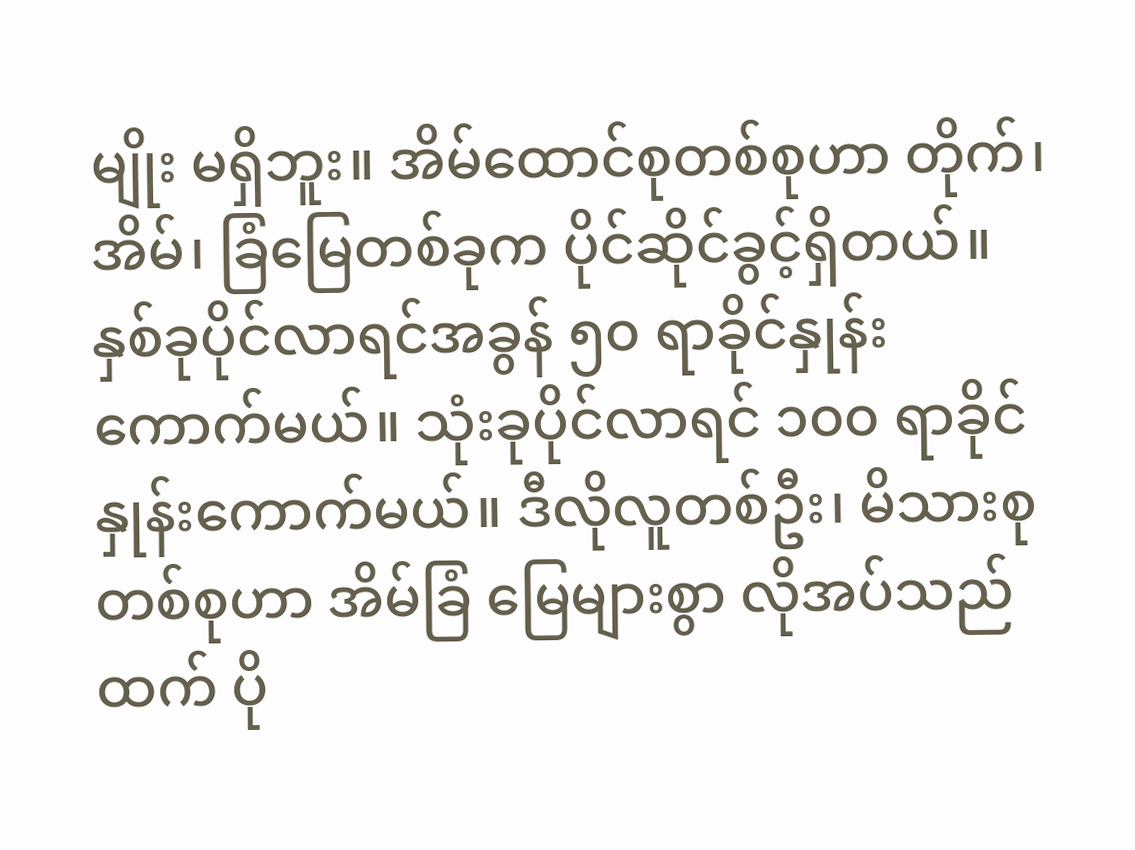မျိုး မရှိဘူး။ အိမ်ထောင်စုတစ်စုဟာ တိုက်၊ အိမ်၊ ခြံမြေတစ်ခုက ပိုင်ဆိုင်ခွင့်ရှိတယ်။ နှစ်ခုပိုင်လာရင်အခွန် ၅၀ ရာခိုင်နှုန်း ကောက်မယ်။ သုံးခုပိုင်လာရင် ၁၀၀ ရာခိုင်နှုန်းကောက်မယ်။ ဒီလိုလူတစ်ဦး၊ မိသားစုတစ်စုဟာ အိမ်ခြံ မြေများစွာ လိုအပ်သည်ထက် ပို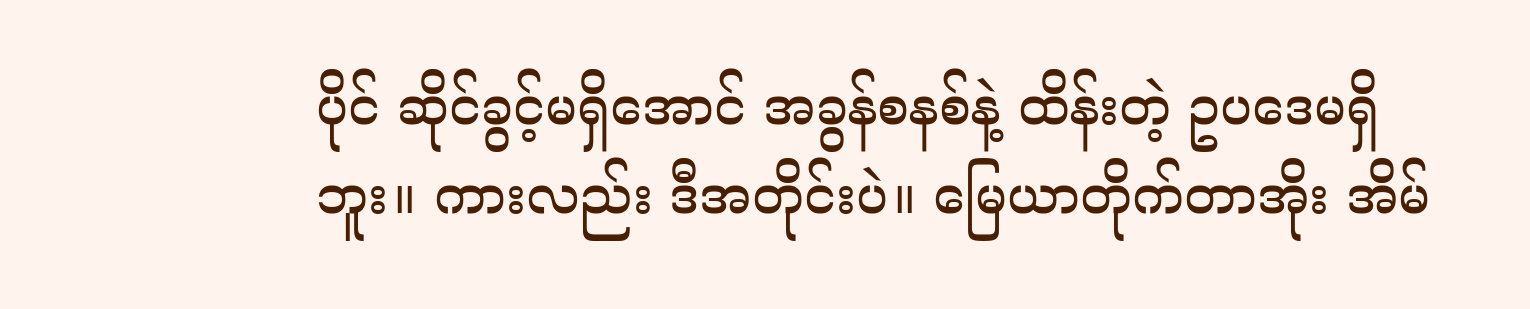ပိုင် ဆိုင်ခွင့်မရှိအောင် အခွန်စနစ်နဲ့ ထိန်းတဲ့ ဥပဒေမရှိဘူး။ ကားလည်း ဒီအတိုင်းပဲ။ မြေယာတိုက်တာအိုး အိမ်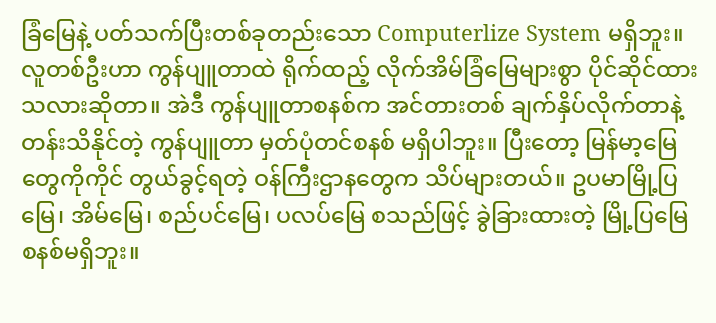ခြံမြေနဲ့ ပတ်သက်ပြီးတစ်ခုတည်းသော Computerlize System မရှိဘူး။ လူတစ်ဦးဟာ ကွန်ပျူတာထဲ ရိုက်ထည့် လိုက်အိမ်ခြံမြေများစွာ ပိုင်ဆိုင်ထားသလားဆိုတာ။ အဲဒီ ကွန်ပျူတာစနစ်က အင်တားတစ် ချက်နှိပ်လိုက်တာနဲ့ တန်းသိနိုင်တဲ့ ကွန်ပျူတာ မှတ်ပုံတင်စနစ် မရှိပါဘူး။ ပြီးတော့ မြန်မာ့မြေတွေကိုကိုင် တွယ်ခွင့်ရတဲ့ ဝန်ကြီးဌာနတွေက သိပ်များတယ်။ ဥပမာမြို့ပြမြေ၊ အိမ်မြေ၊ စည်ပင်မြေ၊ ပလပ်မြေ စသည်ဖြင့် ခွဲခြားထားတဲ့ မြို့ပြမြေ စနစ်မရှိဘူး။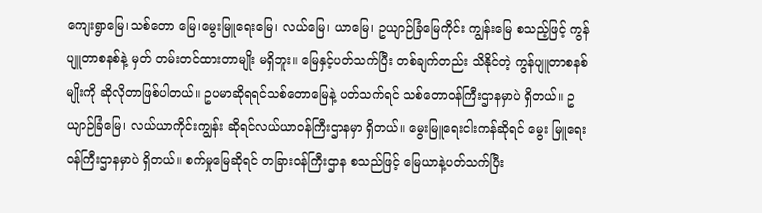ကျေးရွာမြေ၊သစ်တော မြေ၊မွေးမြူရေးမြေ၊ လယ်မြေ၊ ယာမြေ၊ ဥယျာဉ်ခြံမြေကိုင်း ကျွန်းမြေ စသည့်ဖြင့် ကွန်ပျူတာစနစ်နဲ့ မှတ် တမ်းတင်ထားတာမျိုး မရှိဘူး။ မြေနှင့်ပတ်သက်ပြီး တစ်ချက်တည်း သိနိုင်တဲ့ ကွန်ပျူတာစနစ်မျိုးကို ဆိုလိုတာဖြစ်ပါတယ်။ ဥပမာဆိုရရင်သစ်တောမြေနဲ့ ပတ်သက်ရင် သစ်တောဝန်ကြီးဌာနမှာပဲ ရှိတယ်။ ဥယျာဉ်ခြံမြေ၊ လယ်ယာကိုင်းကျွန်း ဆိုရင်လယ်ယာဝန်ကြီးဌာနမှာ ရှိတယ်။ မွေးမြူရေးငါးကန်ဆိုရင် မွေး မြူရေးဝန်ကြီးဌာနမှာပဲ ရှိတယ်။ စက်မှုမြေဆိုရင် တခြားဝန်ကြီးဌာန စသည်ဖြင့် မြေယာနဲ့ပတ်သက်ပြီး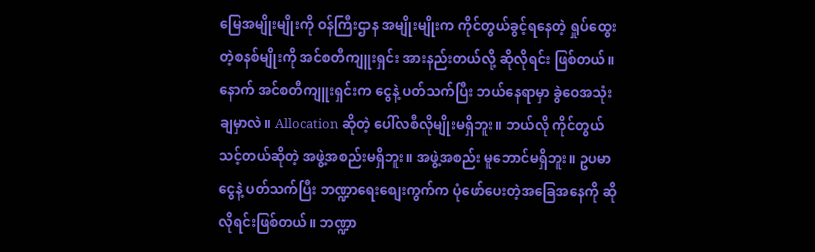မြေအမျိုးမျိုးကို ဝန်ကြီးဌာန အမျိုးမျိုးက ကိုင်တွယ်ခွင့်ရနေတဲ့ ရှုပ်ထွေး တဲ့စနစ်မျိုးကို အင်စတီကျူးရှင်း အားနည်းတယ်လို့ ဆိုလိုရင်း ဖြစ်တယ်။ နောက် အင်စတီကျူးရှင်းက ငွေနဲ့ ပတ်သက်ပြီး ဘယ်နေရာမှာ ခွဲဝေအသုံးချမှာလဲ။ Allocation ဆိုတဲ့ ပေါ်လစီလိုမျိုးမရှိဘူး။ ဘယ်လို ကိုင်တွယ်သင့်တယ်ဆိုတဲ့ အဖွဲ့အစည်းမရှိဘူး။ အဖွဲ့အစည်း မူဘောင်မရှိဘူး။ ဥပမာငွေနဲ့ ပတ်သက်ပြီး ဘဏ္ဍာရေးစျေးကွက်က ပုံဖော်ပေးတဲ့အခြေအနေကို ဆိုလိုရင်းဖြစ်တယ်။ ဘဏ္ဍာ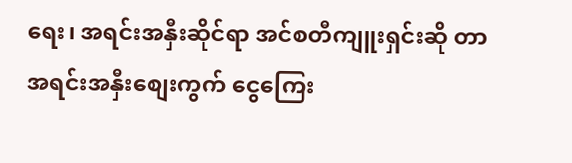ရေး၊ အရင်းအနှီးဆိုင်ရာ အင်စတီကျူးရှင်းဆို တာ အရင်းအနှီးစျေးကွက် ငွေကြေး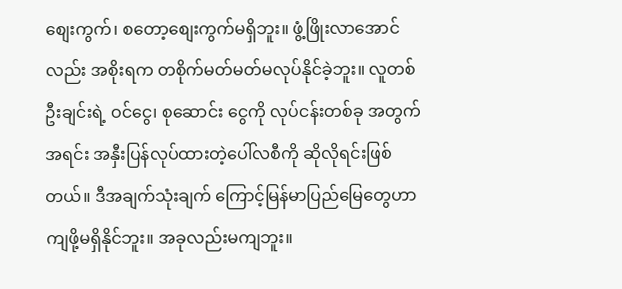စျေးကွက်၊ စတော့စျေးကွက်မရှိဘူး။ ဖွံ့ဖြိုးလာအောင်လည်း အစိုးရက တစိုက်မတ်မတ်မလုပ်နိုင်ခဲ့ဘူး။ လူတစ်ဦးချင်းရဲ့ ဝင်ငွေ၊ စုဆောင်း ငွေကို လုပ်ငန်းတစ်ခု အတွက်အရင်း အနှီးပြန်လုပ်ထားတဲ့ပေါ်လစီကို ဆိုလိုရင်းဖြစ်တယ်။ ဒီအချက်သုံးချက် ကြောင့်မြန်မာပြည်မြေတွေဟာ ကျဖို့မရှိနိုင်ဘူး။ အခုလည်းမကျဘူး။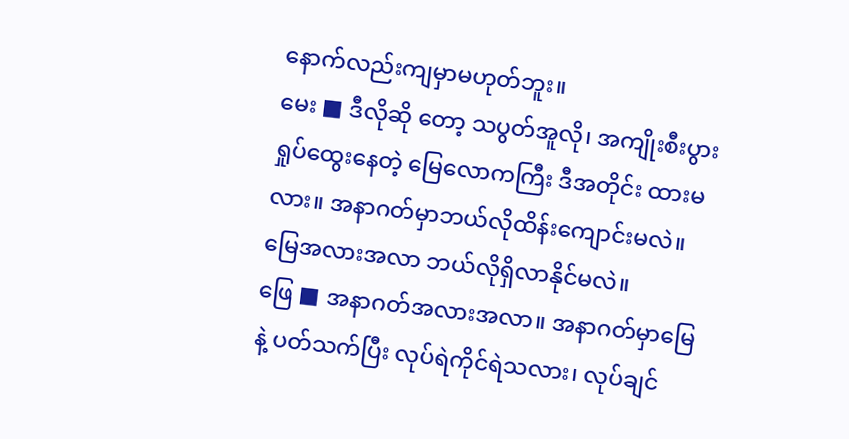နောက်လည်းကျမှာမဟုတ်ဘူး။
မေး ■ ဒီလိုဆို တော့ သပွတ်အူလို၊ အကျိုးစီးပွား ရှုပ်ထွေးနေတဲ့ မြေလောကကြီး ဒီအတိုင်း ထားမလား။ အနာဂတ်မှာဘယ်လိုထိန်းကျောင်းမလဲ။ မြေအလားအလာ ဘယ်လိုရှိလာနိုင်မလဲ။
ဖြေ ■ အနာဂတ်အလားအလာ။ အနာဂတ်မှာမြေနဲ့ ပတ်သက်ပြီး လုပ်ရဲကိုင်ရဲသလား၊ လုပ်ချင်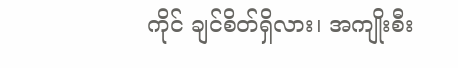ကိုင် ချင်စိတ်ရှိလား၊ အကျိုးစီး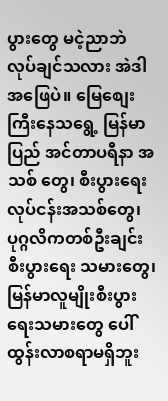ပွားတွေ မငဲ့ညာဘဲ လုပ်ချင်သလား အဲဒါ အဖြေပဲ။ မြေစျေးကြီးနေသရွေ့ မြန်မာပြည် အင်တာပရီနာ အသစ် တွေ၊ စီးပွားရေးလုပ်ငန်းအသစ်တွေ၊ ပုဂ္ဂလိကတစ်ဦးချင်း စီးပွားရေး သမားတွေ၊ မြန်မာလူမျိုးစီးပွားရေးသမားတွေ ပေါ်ထွန်းလာစရာမရှိဘူး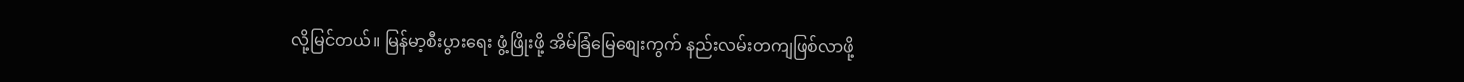လို့မြင်တယ်။ မြန်မာ့စီးပွားရေး ဖွံ့ဖြိုးဖို့ အိမ်ခြံမြေစျေးကွက် နည်းလမ်းတကျဖြစ်လာဖို့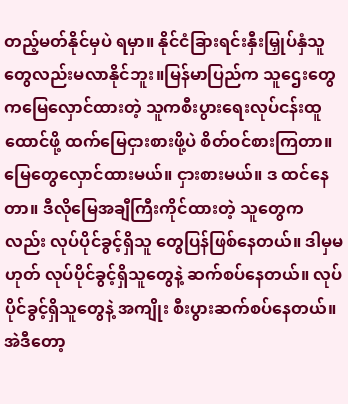တည့်မတ်နိုင်မှပဲ ရမှာ။ နိုင်ငံခြားရင်းနှီးမြှုပ်နှံသူ တွေလည်းမလာနိုင်ဘူး။မြန်မာပြည်က သူဌေးတွေကမြေလှောင်ထားတဲ့ သူကစီးပွားရေးလုပ်ငန်းထူထောင်ဖို့ ထက်မြေငှားစားဖို့ပဲ စိတ်ဝင်စားကြတာ။ မြေတွေလှောင်ထားမယ်။ ငှားစားမယ်။ ဒ ထင်နေ တာ။ ဒီလိုမြေအချီကြီးကိုင်ထားတဲ့ သူတွေကလည်း လုပ်ပိုင်ခွင့်ရှိသူ တွေပြန်ဖြစ်နေတယ်။ ဒါမှမဟုတ် လုပ်ပိုင်ခွင့်ရှိသူတွေနဲ့ ဆက်စပ်နေတယ်။ လုပ်ပိုင်ခွင့်ရှိသူတွေနဲ့ အကျိုး စီးပွားဆက်စပ်နေတယ်။ အဲဒီတော့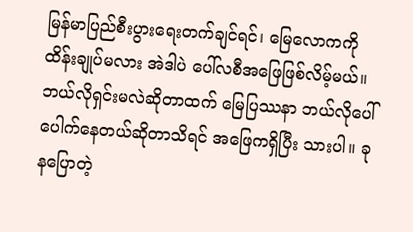မြန်မာပြည်စီးပွားရေးတက်ချင်ရင်၊ မြေလောကကို ထိန်းချုပ်မလား အဲဒါပဲ ပေါ်လစီအဖြေဖြစ်လိမ့်မယ်။ ဘယ်လိုရှင်းမလဲဆိုတာထက် မြေပြဿနာ ဘယ်လိုပေါ်ပေါက်နေတယ်ဆိုတာသိရင် အဖြေကရှိပြီး သားပါ။ ခုနပြောတဲ့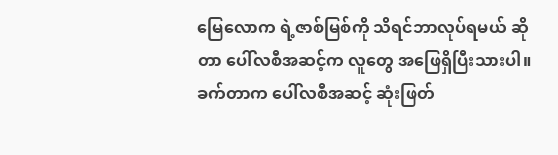မြေလောက ရဲ့ဇာစ်မြစ်ကို သိရင်ဘာလုပ်ရမယ် ဆိုတာ ပေါ်လစီအဆင့်က လူတွေ အဖြေရှိပြီးသားပါ။ ခက်တာက ပေါ်လစီအဆင့် ဆုံးဖြတ်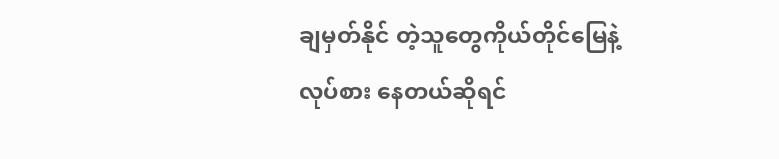ချမှတ်နိုင် တဲ့သူတွေကိုယ်တိုင်မြေနဲ့ လုပ်စား နေတယ်ဆိုရင်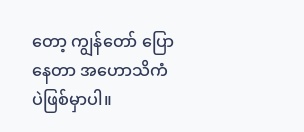တော့ ကျွန်တော် ပြောနေတာ အဟောသိကံပဲဖြစ်မှာပါ။